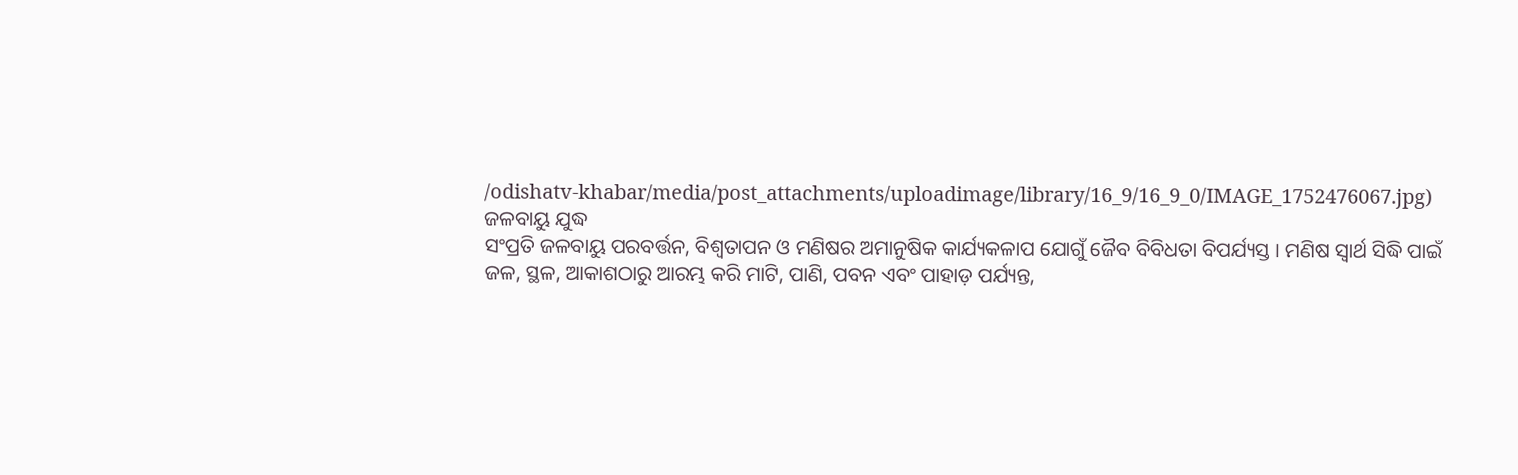/odishatv-khabar/media/post_attachments/uploadimage/library/16_9/16_9_0/IMAGE_1752476067.jpg)
ଜଳବାୟୁ ଯୁଦ୍ଧ
ସଂପ୍ରତି ଜଳବାୟୁ ପରବର୍ତ୍ତନ, ବିଶ୍ୱତାପନ ଓ ମଣିଷର ଅମାନୁଷିକ କାର୍ଯ୍ୟକଳାପ ଯୋଗୁଁ ଜୈବ ବିବିଧତା ବିପର୍ଯ୍ୟସ୍ତ । ମଣିଷ ସ୍ବାର୍ଥ ସିଦ୍ଧି ପାଇଁ ଜଳ, ସ୍ଥଳ, ଆକାଶଠାରୁ ଆରମ୍ଭ କରି ମାଟି, ପାଣି, ପବନ ଏବଂ ପାହାଡ଼ ପର୍ଯ୍ୟନ୍ତ,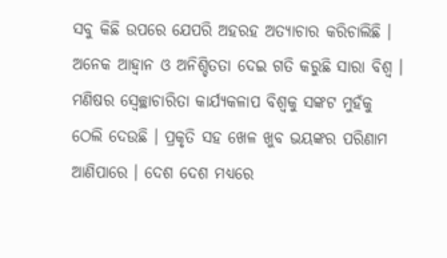ସବୁ କିଛି ଉପରେ ଯେପରି ଅହରହ ଅତ୍ୟାଚାର କରିଚାଲିଛି । ଅନେକ ଆହ୍ୱାନ ଓ ଅନିଶ୍ଚିତତା ଦେଇ ଗତି କରୁଛି ସାରା ବିଶ୍ୱ । ମଣିଷର ସ୍ୱେଚ୍ଛାଚାରିତା କାର୍ଯ୍ୟକଳାପ ବିଶ୍ୱକୁ ସଙ୍କଟ ମୁହଁକୁ ଠେଲି ଦେଉଛି । ପ୍ରକୃତି ସହ ଖେଳ ଖୁବ ଭୟଙ୍କର ପରିଣାମ ଆଣିପାରେ । ଦେଶ ଦେଶ ମଧ୍ୟରେ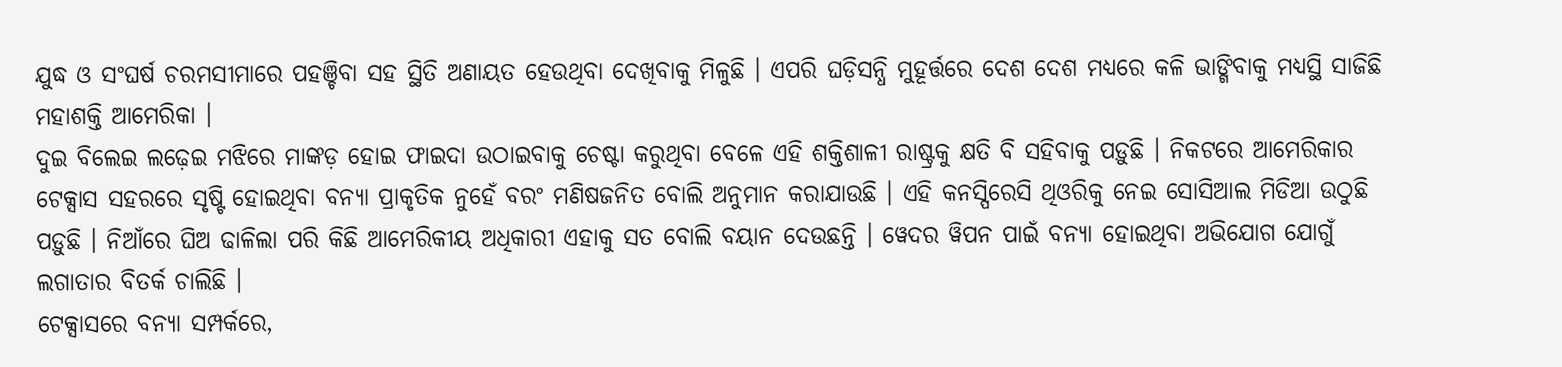ଯୁଦ୍ଧ ଓ ସଂଘର୍ଷ ଚରମସୀମାରେ ପହଞ୍ଚିବା ସହ ସ୍ଥିତି ଅଣାୟତ ହେଉଥିବା ଦେଖିବାକୁ ମିଳୁଛି । ଏପରି ଘଡ଼ିସନ୍ଧି ମୁହୂର୍ତ୍ତରେ ଦେଶ ଦେଶ ମଧ୍ୟରେ କଳି ଭାଙ୍ଗିବାକୁ ମଧ୍ୟସ୍ଥି ସାଜିଛି ମହାଶକ୍ତି ଆମେରିକା ।
ଦୁଇ ବିଲେଇ ଲଢ଼େଇ ମଝିରେ ମାଙ୍କଡ଼ ହୋଇ ଫାଇଦା ଉଠାଇବାକୁ ଚେଷ୍ଟା କରୁଥିବା ବେଳେ ଏହି ଶକ୍ତିଶାଳୀ ରାଷ୍ଟ୍ରକୁ କ୍ଷତି ବି ସହିବାକୁ ପଡ଼ୁଛି । ନିକଟରେ ଆମେରିକାର ଟେକ୍ସାସ ସହରରେ ସୃଷ୍ଟି ହୋଇଥିବା ବନ୍ୟା ପ୍ରାକୃତିକ ନୁହେଁ ବରଂ ମଣିଷଜନିତ ବୋଲି ଅନୁମାନ କରାଯାଉଛି । ଏହି କନସ୍ପିରେସି ଥିଓରିକୁ ନେଇ ସୋସିଆଲ ମିଡିଆ ଉଠୁଛି ପଡ଼ୁଛି । ନିଆଁରେ ଘିଅ ଢାଳିଲା ପରି କିଛି ଆମେରିକୀୟ ଅଧିକାରୀ ଏହାକୁ ସତ ବୋଲି ବୟାନ ଦେଉଛନ୍ତି । ୱେଦର ୱିପନ ପାଇଁ ବନ୍ୟା ହୋଇଥିବା ଅଭିଯୋଗ ଯୋଗୁଁ ଲଗାତାର ବିତର୍କ ଚାଲିଛି ।
ଟେକ୍ସାସରେ ବନ୍ୟା ସମ୍ପର୍କରେ,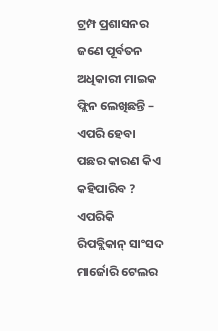ଟ୍ରମ୍ପ ପ୍ରଶାସନର ଜଣେ ପୂର୍ବତନ ଅଧିକାରୀ ମାଇକ ଫ୍ଲିନ ଲେଖିଛନ୍ତି – ଏପରି ହେବା ପଛର କାରଣ କିଏ କହିପାରିବ ? ଏପରିକି ରିପବ୍ଲିକାନ୍ ସାଂସଦ ମାର୍ଜୋରି ଟେଲର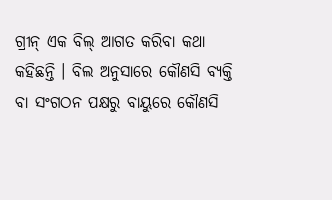ଗ୍ରୀନ୍ ଏକ ବିଲ୍ ଆଗତ କରିବା କଥା କହିଛନ୍ତି । ବିଲ ଅନୁସାରେ କୌଣସି ବ୍ୟକ୍ତି ବା ସଂଗଠନ ପକ୍ଷରୁ ବାୟୁରେ କୌଣସି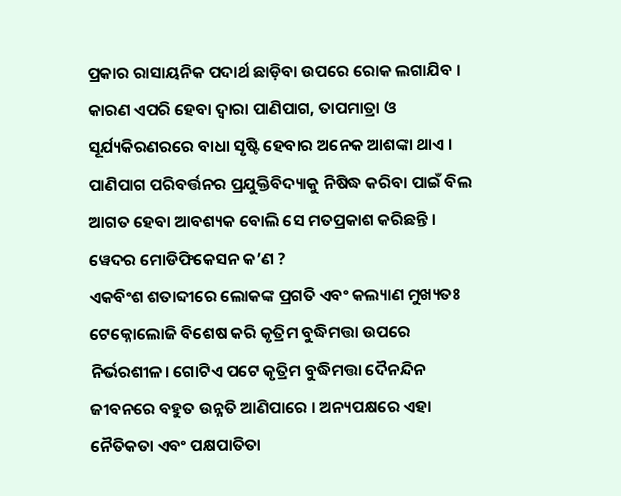ପ୍ରକାର ରାସାୟନିକ ପଦାର୍ଥ ଛାଡ଼ିବା ଉପରେ ରୋକ ଲଗାଯିବ । କାରଣ ଏପରି ହେବା ଦ୍ୱାରା ପାଣିପାଗ, ତାପମାତ୍ରା ଓ ସୂର୍ଯ୍ୟକିରଣରରେ ବାଧା ସୃଷ୍ଟି ହେବାର ଅନେକ ଆଶଙ୍କା ଥାଏ । ପାଣିପାଗ ପରିବର୍ତ୍ତନର ପ୍ରଯୁକ୍ତିବିଦ୍ୟାକୁ ନିଷିଦ୍ଧ କରିବା ପାଇଁ ବିଲ ଆଗତ ହେବା ଆବଶ୍ୟକ ବୋଲି ସେ ମତପ୍ରକାଶ କରିଛନ୍ତି ।
ୱେଦର ମୋଡିଫିକେସନ କ’ଣ ?
ଏକବିଂଶ ଶତାବ୍ଦୀରେ ଲୋକଙ୍କ ପ୍ରଗତି ଏବଂ କଲ୍ୟାଣ ମୁଖ୍ୟତଃ ଟେକ୍ନୋଲୋଜି ବିଶେଷ କରି କୃତ୍ରିମ ବୁଦ୍ଧିମତ୍ତା ଉପରେ ନିର୍ଭରଶୀଳ। ଗୋଟିଏ ପଟେ କୃତ୍ରିମ ବୁଦ୍ଧିମତ୍ତା ଦୈନନ୍ଦିନ ଜୀବନରେ ବହୁତ ଉନ୍ନତି ଆଣିପାରେ । ଅନ୍ୟପକ୍ଷରେ ଏହା ନୈତିକତା ଏବଂ ପକ୍ଷପାତିତା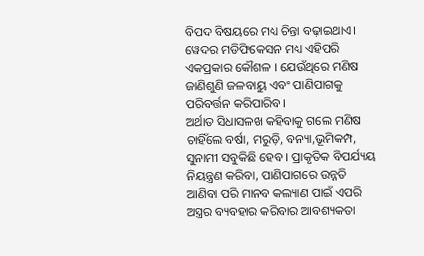ବିପଦ ବିଷୟରେ ମଧ୍ୟ ଚିନ୍ତା ବଢ଼ାଇଥାଏ। ୱେଦର ମଡିଫିକେସନ ମଧ୍ୟ ଏହିପରି ଏକପ୍ରକାର କୌଶଳ । ଯେଉଁଥିରେ ମଣିଷ ଜାଣିଶୁଣି ଜଳବାୟୁ ଏବଂ ପାଣିପାଗକୁ ପରିବର୍ତ୍ତନ କରିପାରିବ।
ଅର୍ଥାତ ସିଧାସଳଖ କହିବାକୁ ଗଲେ ମଣିଷ ଚାହିଁଲେ ବର୍ଷା, ମରୁଡ଼ି, ବନ୍ୟା,ଭୂମିକମ୍ପ, ସୁନାମୀ ସବୁକିଛି ହେବ । ପ୍ରାକୃତିକ ବିପର୍ଯ୍ୟୟ ନିୟନ୍ତ୍ରଣ କରିବା, ପାଣିପାଗରେ ଉନ୍ନତି ଆଣିବା ପରି ମାନବ କଲ୍ୟାଣ ପାଇଁ ଏପରି ଅସ୍ତ୍ରର ବ୍ୟବହାର କରିବାର ଆବଶ୍ୟକତା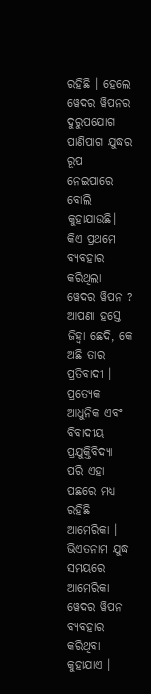ରହିଛି । ହେଲେ ୱେଦର ୱିପନର ଦୁରୁପଯୋଗ ପାଣିପାଗ ଯୁଦ୍ଧର ରୂପ ନେଇପାରେ ବୋଲି କୁହାଯାଉଛି।
କିଏ ପ୍ରଥମେ ବ୍ୟବହାର କରିଥିଲା ୱେଦର ୱିପନ ?
ଆପଣା ହସ୍ତେ ଜିହ୍ୱା ଛେଦି, କେ ଅଛି ତାର ପ୍ରତିବାଦୀ । ପ୍ରତ୍ୟେକ ଆଧୁନିକ ଏବଂ ବିବାଦୀୟ ପ୍ରଯୁକ୍ତିବିଦ୍ୟା ପରି ଏହା ପଛରେ ମଧ୍ୟ ରହିଛି ଆମେରିକା । ଭିଏତନାମ ଯୁଦ୍ଧ ସମୟରେ ଆମେରିକା ୱେଦର ୱିପନ ବ୍ୟବହାର କରିଥିବା କୁହାଯାଏ ।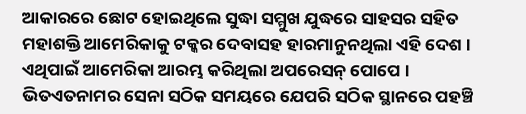ଆକାରରେ ଛୋଟ ହୋଇଥିଲେ ସୁଦ୍ଧା ସମ୍ମୁଖ ଯୁଦ୍ଧରେ ସାହସର ସହିତ ମହାଶକ୍ତି ଆମେରିକାକୁ ଟକ୍କର ଦେବାସହ ହାରମାନୁନଥିଲା ଏହି ଦେଶ । ଏଥିପାଇଁ ଆମେରିକା ଆରମ୍ଭ କରିଥିଲା ଅପରେସନ୍ ପୋପେ । ଭିତଏତନାମର ସେନା ସଠିକ ସମୟରେ ଯେପରି ସଠିକ ସ୍ଥାନରେ ପହଞ୍ଚି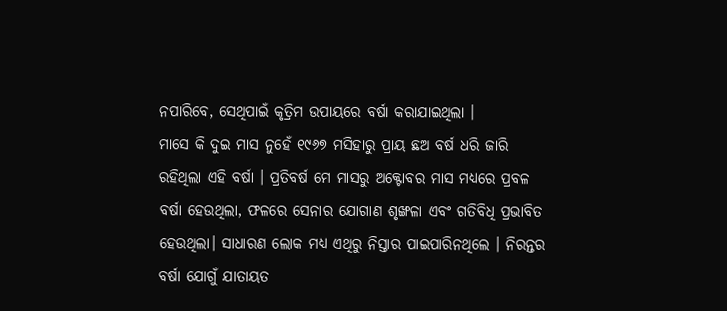ନପାରିବେ, ସେଥିପାଇଁ କୃତ୍ରିମ ଉପାୟରେ ବର୍ଷା କରାଯାଇଥିଲା ।
ମାସେ କି ଦୁଇ ମାସ ନୁହେଁ ୧୯୬୭ ମସିହାରୁ ପ୍ରାୟ ଛଅ ବର୍ଷ ଧରି ଜାରି ରହିଥିଲା ଏହି ବର୍ଷା । ପ୍ରତିବର୍ଷ ମେ ମାସରୁ ଅକ୍ଟୋବର ମାସ ମଧ୍ୟରେ ପ୍ରବଳ ବର୍ଷା ହେଉଥିଲା, ଫଳରେ ସେନାର ଯୋଗାଣ ଶୃଙ୍ଖଳା ଏବଂ ଗତିବିଧି ପ୍ରଭାବିତ ହେଉଥିଲା। ସାଧାରଣ ଲୋକ ମଧ୍ୟ ଏଥିରୁ ନିସ୍ତାର ପାଇପାରିନଥିଲେ । ନିରନ୍ତର ବର୍ଷା ଯୋଗୁଁ ଯାତାୟତ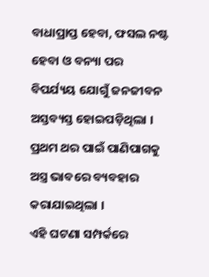ବାଧାପ୍ରାପ୍ତ ହେବା, ଫସଲ ନଷ୍ଟ ହେବା ଓ ବନ୍ୟା ପର ବିପର୍ଯ୍ୟୟ ଯୋଗୁଁ ଜନଜୀବନ ଅସ୍ତବ୍ୟସ୍ତ ହୋଇପଡ଼ିଥିଲା । ପ୍ରଥମ ଥର ପାଇଁ ପାଣିପାଗକୁ ଅସ୍ତ୍ର ଭାବରେ ବ୍ୟବହାର କରାଯାଇଥିଲା ।
ଏହି ଘଟଣା ସମ୍ପର୍କରେ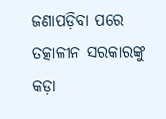ଜଣାପଡ଼ିବା ପରେ ତତ୍କାଳୀନ ସରକାରଙ୍କୁ କଡ଼ା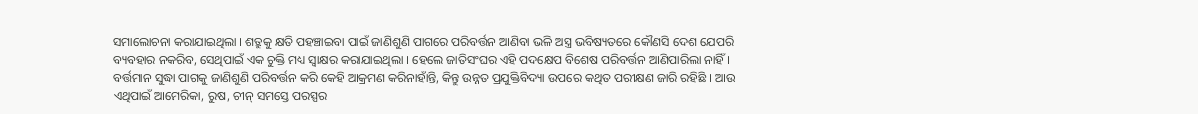ସମାଲୋଚନା କରାଯାଇଥିଲା । ଶତ୍ରୁକୁ କ୍ଷତି ପହଞ୍ଚାଇବା ପାଇଁ ଜାଣିଶୁଣି ପାଗରେ ପରିବର୍ତ୍ତନ ଆଣିବା ଭଳି ଅସ୍ତ୍ର ଭବିଷ୍ୟତରେ କୌଣସି ଦେଶ ଯେପରି ବ୍ୟବହାର ନକରିବ, ସେଥିପାଇଁ ଏକ ଚୁକ୍ତି ମଧ୍ୟ ସ୍ୱାକ୍ଷର କରାଯାଇଥିଲା । ହେଲେ ଜାତିସଂଘର ଏହି ପଦକ୍ଷେପ ବିଶେଷ ପରିବର୍ତ୍ତନ ଆଣିପାରିଲା ନାହିଁ । ବର୍ତ୍ତମାନ ସୁଦ୍ଧା ପାଗକୁ ଜାଣିଶୁଣି ପରିବର୍ତ୍ତନ କରି କେହି ଆକ୍ରମଣ କରିନାହାଁନ୍ତି, କିନ୍ତୁ ଉନ୍ନତ ପ୍ରଯୁକ୍ତିବିଦ୍ୟା ଉପରେ କଥିତ ପରୀକ୍ଷଣ ଜାରି ରହିଛି । ଆଉ ଏଥିପାଇଁ ଆମେରିକା, ରୁଷ, ଚୀନ୍ ସମସ୍ତେ ପରସ୍ପର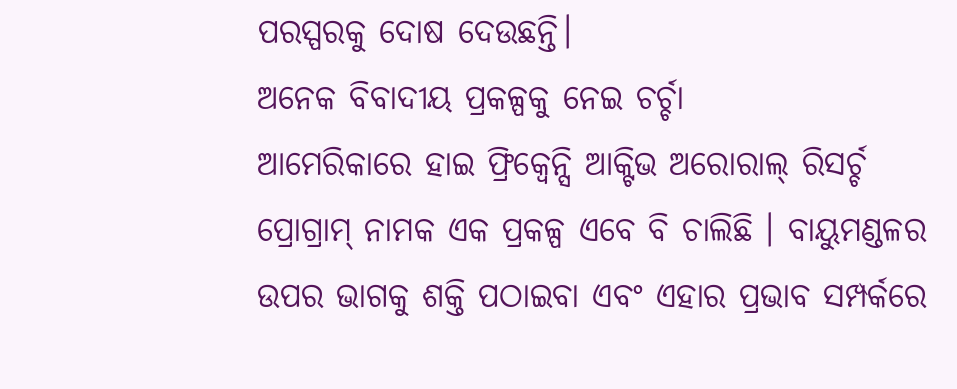ପରସ୍ପରକୁ ଦୋଷ ଦେଉଛନ୍ତି।
ଅନେକ ବିବାଦୀୟ ପ୍ରକଳ୍ପକୁ ନେଇ ଚର୍ଚ୍ଚା
ଆମେରିକାରେ ହାଇ ଫ୍ରିକ୍ୱେନ୍ସି ଆକ୍ଟିଭ ଅରୋରାଲ୍ ରିସର୍ଚ୍ଚ ପ୍ରୋଗ୍ରାମ୍ ନାମକ ଏକ ପ୍ରକଳ୍ପ ଏବେ ବି ଚାଲିଛି । ବାୟୁମଣ୍ଡଳର ଉପର ଭାଗକୁ ଶକ୍ତି ପଠାଇବା ଏବଂ ଏହାର ପ୍ରଭାବ ସମ୍ପର୍କରେ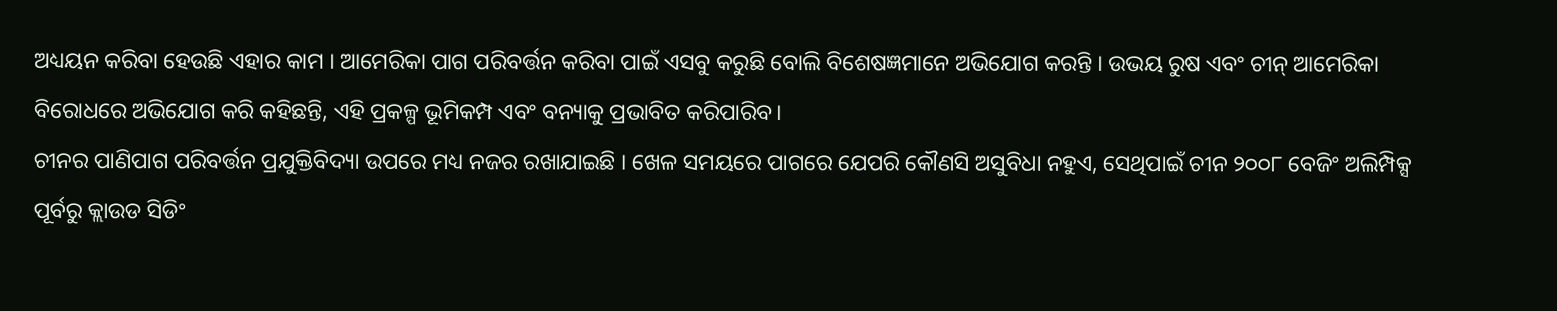ଅଧ୍ୟୟନ କରିବା ହେଉଛି ଏହାର କାମ । ଆମେରିକା ପାଗ ପରିବର୍ତ୍ତନ କରିବା ପାଇଁ ଏସବୁ କରୁଛି ବୋଲି ବିଶେଷଜ୍ଞମାନେ ଅଭିଯୋଗ କରନ୍ତି । ଉଭୟ ରୁଷ ଏବଂ ଚୀନ୍ ଆମେରିକା ବିରୋଧରେ ଅଭିଯୋଗ କରି କହିଛନ୍ତି, ଏହି ପ୍ରକଳ୍ପ ଭୂମିକମ୍ପ ଏବଂ ବନ୍ୟାକୁ ପ୍ରଭାବିତ କରିପାରିବ।
ଚୀନର ପାଣିପାଗ ପରିବର୍ତ୍ତନ ପ୍ରଯୁକ୍ତିବିଦ୍ୟା ଉପରେ ମଧ୍ୟ ନଜର ରଖାଯାଇଛି । ଖେଳ ସମୟରେ ପାଗରେ ଯେପରି କୌଣସି ଅସୁବିଧା ନହୁଏ, ସେଥିପାଇଁ ଚୀନ ୨୦୦୮ ବେଜିଂ ଅଲିମ୍ପିକ୍ସ ପୂର୍ବରୁ କ୍ଲାଉଡ ସିଡିଂ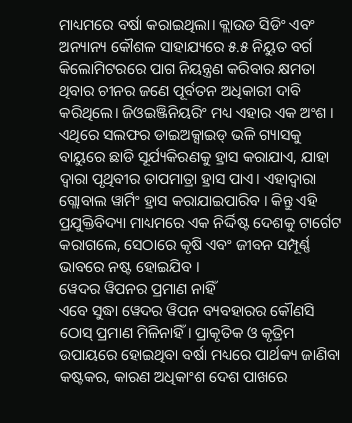ମାଧ୍ୟମରେ ବର୍ଷା କରାଇଥିଲା। କ୍ଲାଉଡ ସିଡିଂ ଏବଂ ଅନ୍ୟାନ୍ୟ କୌଶଳ ସାହାଯ୍ୟରେ ୫.୫ ନିୟୁତ ବର୍ଗ କିଲୋମିଟରରେ ପାଗ ନିୟନ୍ତ୍ରଣ କରିବାର କ୍ଷମତା ଥିବାର ଚୀନର ଜଣେ ପୂର୍ବତନ ଅଧିକାରୀ ଦାବି କରିଥିଲେ। ଜିଓଇଞ୍ଜିନିୟରିଂ ମଧ୍ୟ ଏହାର ଏକ ଅଂଶ । ଏଥିରେ ସଲଫର ଡାଇଅକ୍ସାଇଡ୍ ଭଳି ଗ୍ୟାସକୁ ବାୟୁରେ ଛାଡି ସୂର୍ଯ୍ୟକିରଣକୁ ହ୍ରାସ କରାଯାଏ, ଯାହା ଦ୍ୱାରା ପୃଥିବୀର ତାପମାତ୍ରା ହ୍ରାସ ପାଏ। ଏହାଦ୍ୱାରା ଗ୍ଲୋବାଲ ୱାର୍ମିଂ ହ୍ରାସ କରାଯାଇପାରିବ । କିନ୍ତୁ ଏହି ପ୍ରଯୁକ୍ତିବିଦ୍ୟା ମାଧ୍ୟମରେ ଏକ ନିର୍ଦ୍ଦିଷ୍ଟ ଦେଶକୁ ଟାର୍ଗେଟ କରାଗଲେ, ସେଠାରେ କୃଷି ଏବଂ ଜୀବନ ସମ୍ପୂର୍ଣ୍ଣ ଭାବରେ ନଷ୍ଟ ହୋଇଯିବ ।
ୱେଦର ୱିପନର ପ୍ରମାଣ ନାହିଁ
ଏବେ ସୁଦ୍ଧା ୱେଦର ୱିପନ ବ୍ୟବହାରର କୌଣସି ଠୋସ୍ ପ୍ରମାଣ ମିଳିନାହିଁ। ପ୍ରାକୃତିକ ଓ କୃତ୍ରିମ ଉପାୟରେ ହୋଇଥିବା ବର୍ଷା ମଧ୍ୟରେ ପାର୍ଥକ୍ୟ ଜାଣିବା କଷ୍ଟକର, କାରଣ ଅଧିକାଂଶ ଦେଶ ପାଖରେ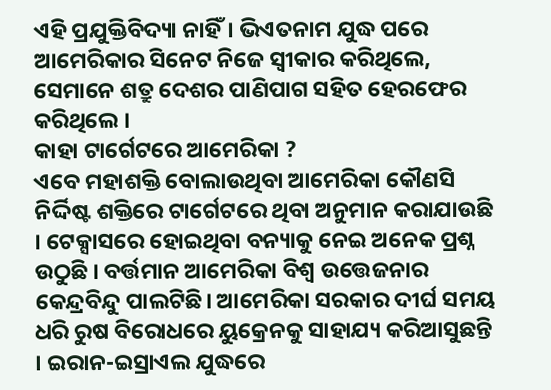ଏହି ପ୍ରଯୁକ୍ତିବିଦ୍ୟା ନାହିଁ। ଭିଏତନାମ ଯୁଦ୍ଧ ପରେ ଆମେରିକାର ସିନେଟ ନିଜେ ସ୍ୱୀକାର କରିଥିଲେ, ସେମାନେ ଶତ୍ରୁ ଦେଶର ପାଣିପାଗ ସହିତ ହେରଫେର କରିଥିଲେ ।
କାହା ଟାର୍ଗେଟରେ ଆମେରିକା ?
ଏବେ ମହାଶକ୍ତି ବୋଲାଉଥିବା ଆମେରିକା କୌଣସି ନିର୍ଦ୍ଦିଷ୍ଟ ଶକ୍ତିରେ ଟାର୍ଗେଟରେ ଥିବା ଅନୁମାନ କରାଯାଉଛି । ଟେକ୍ସାସରେ ହୋଇଥିବା ବନ୍ୟାକୁ ନେଇ ଅନେକ ପ୍ରଶ୍ନ ଉଠୁଛି । ବର୍ତ୍ତମାନ ଆମେରିକା ବିଶ୍ୱ ଉତ୍ତେଜନାର କେନ୍ଦ୍ରବିନ୍ଦୁ ପାଲଟିଛି। ଆମେରିକା ସରକାର ଦୀର୍ଘ ସମୟ ଧରି ରୁଷ ବିରୋଧରେ ୟୁକ୍ରେନକୁ ସାହାଯ୍ୟ କରିଆସୁଛନ୍ତି । ଇରାନ-ଇସ୍ରାଏଲ ଯୁଦ୍ଧରେ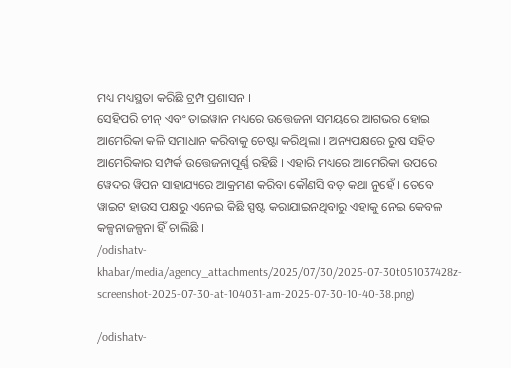ମଧ୍ୟ ମଧ୍ୟସ୍ଥତା କରିଛି ଟ୍ରମ୍ପ ପ୍ରଶାସନ ।
ସେହିପରି ଚୀନ୍ ଏବଂ ତାଇୱାନ ମଧ୍ୟରେ ଉତ୍ତେଜନା ସମୟରେ ଆଗଭର ହୋଇ ଆମେରିକା କଳି ସମାଧାନ କରିବାକୁ ଚେଷ୍ଟା କରିଥିଲା । ଅନ୍ୟପକ୍ଷରେ ରୁଷ ସହିତ ଆମେରିକାର ସମ୍ପର୍କ ଉତ୍ତେଜନାପୂର୍ଣ୍ଣ ରହିଛି । ଏହାରି ମଧ୍ୟରେ ଆମେରିକା ଉପରେ ୱେଦର ୱିପନ ସାହାଯ୍ୟରେ ଆକ୍ରମଣ କରିବା କୌଣସି ବଡ଼ କଥା ନୁହେଁ । ତେବେ ୱାଇଟ ହାଉସ ପକ୍ଷରୁ ଏନେଇ କିଛି ସ୍ପଷ୍ଟ କରାଯାଇନଥିବାରୁ ଏହାକୁ ନେଇ କେବଳ କଳ୍ପନାଜଳ୍ପନା ହିଁ ଚାଲିଛି ।
/odishatv-khabar/media/agency_attachments/2025/07/30/2025-07-30t051037428z-screenshot-2025-07-30-at-104031-am-2025-07-30-10-40-38.png)

/odishatv-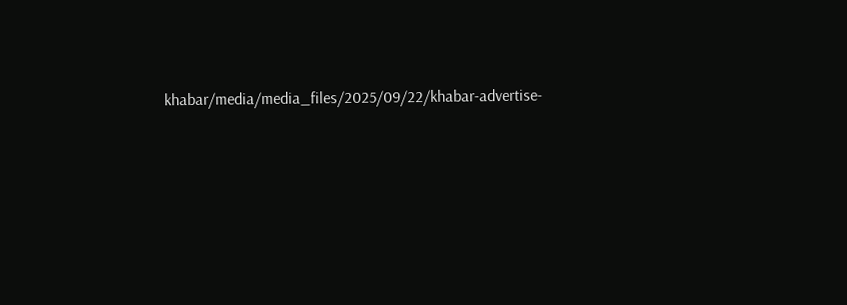khabar/media/media_files/2025/09/22/khabar-advertise-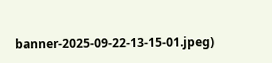banner-2025-09-22-13-15-01.jpeg)